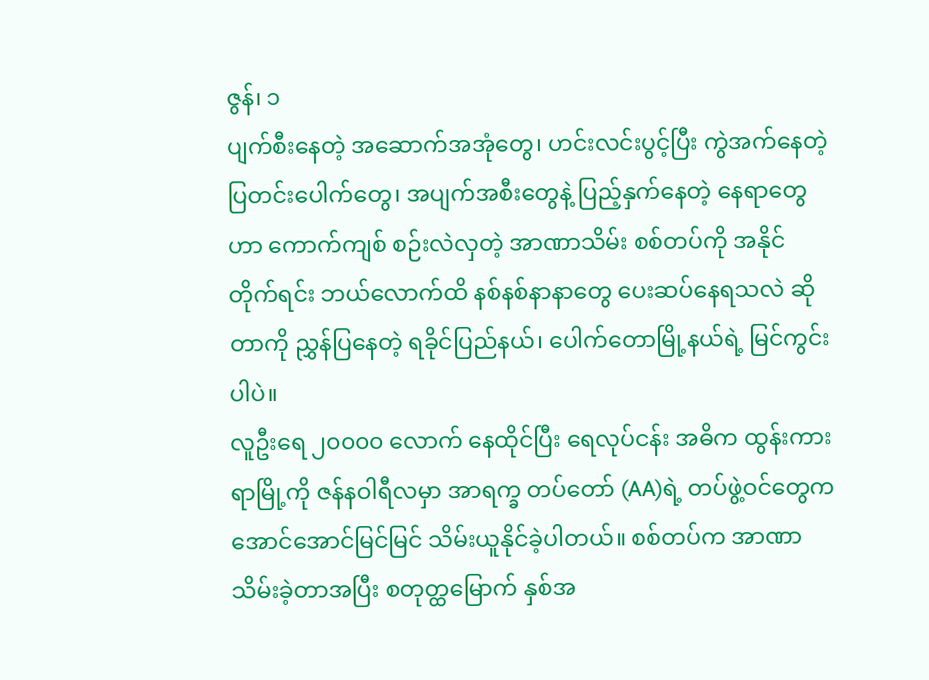ဇွန်၊ ၁
ပျက်စီးနေတဲ့ အဆောက်အအုံတွေ၊ ဟင်းလင်းပွင့်ပြီး ကွဲအက်နေတဲ့ ပြတင်းပေါက်တွေ၊ အပျက်အစီးတွေနဲ့ ပြည့်နှက်နေတဲ့ နေရာတွေဟာ ကောက်ကျစ် စဉ်းလဲလှတဲ့ အာဏာသိမ်း စစ်တပ်ကို အနိုင်တိုက်ရင်း ဘယ်လောက်ထိ နစ်နစ်နာနာတွေ ပေးဆပ်နေရသလဲ ဆိုတာကို ညွှန်ပြနေတဲ့ ရခိုင်ပြည်နယ်၊ ပေါက်တောမြို့နယ်ရဲ့ မြင်ကွင်းပါပဲ။
လူဦးရေ ၂၀၀၀၀ လောက် နေထိုင်ပြီး ရေလုပ်ငန်း အဓိက ထွန်းကားရာမြို့ကို ဇန်နဝါရီလမှာ အာရက္ခ တပ်တော် (AA)ရဲ့ တပ်ဖွဲ့ဝင်တွေက အောင်အောင်မြင်မြင် သိမ်းယူနိုင်ခဲ့ပါတယ်။ စစ်တပ်က အာဏာသိမ်းခဲ့တာအပြီး စတုတ္ထမြောက် နှစ်အ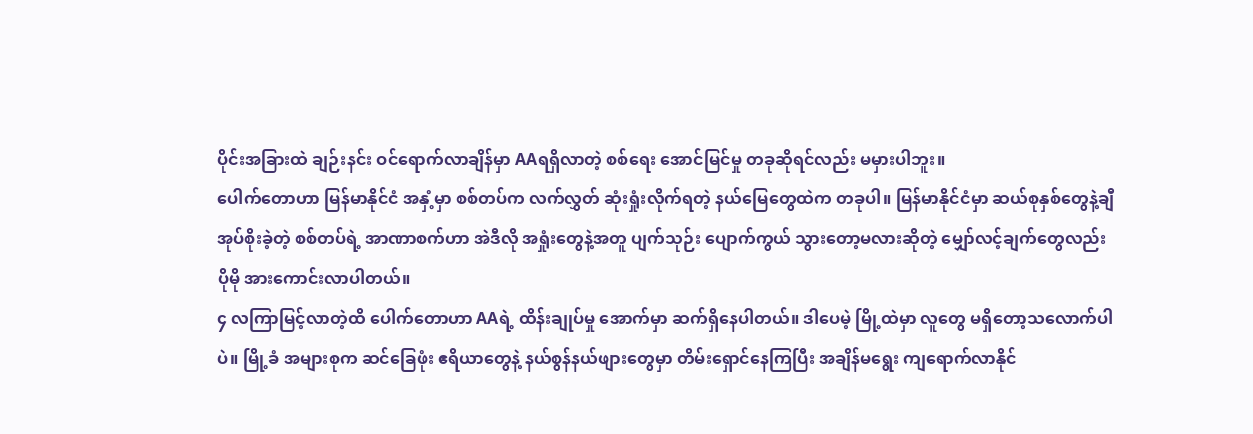ပိုင်းအခြားထဲ ချဉ်းနင်း ဝင်ရောက်လာချိန်မှာ AAရရှိလာတဲ့ စစ်ရေး အောင်မြင်မှု တခုဆိုရင်လည်း မမှားပါဘူး။
ပေါက်တောဟာ မြန်မာနိုင်ငံ အနှံ့မှာ စစ်တပ်က လက်လွှတ် ဆုံးရှုံးလိုက်ရတဲ့ နယ်မြေတွေထဲက တခုပါ။ မြန်မာနိုင်ငံမှာ ဆယ်စုနှစ်တွေနဲ့ချီ အုပ်စိုးခဲ့တဲ့ စစ်တပ်ရဲ့ အာဏာစက်ဟာ အဲဒီလို အရှုံးတွေနဲ့အတူ ပျက်သုဉ်း ပျောက်ကွယ် သွားတော့မလားဆိုတဲ့ မျှော်လင့်ချက်တွေလည်း ပိုမို အားကောင်းလာပါတယ်။
၄ လကြာမြင့်လာတဲ့ထိ ပေါက်တောဟာ AAရဲ့ ထိန်းချုပ်မှု အောက်မှာ ဆက်ရှိနေပါတယ်။ ဒါပေမဲ့ မြို့ထဲမှာ လူတွေ မရှိတော့သလောက်ပါပဲ။ မြို့ခံ အများစုက ဆင်ခြေဖုံး ဧရိယာတွေနဲ့ နယ်စွန်နယ်ဖျားတွေမှာ တိမ်းရှောင်နေကြပြီး အချိန်မရွေး ကျရောက်လာနိုင်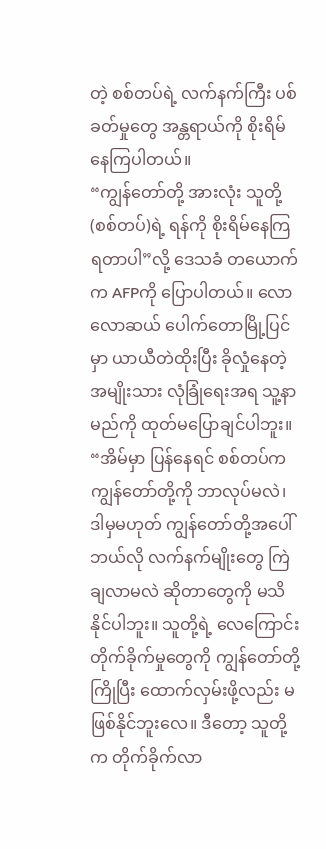တဲ့ စစ်တပ်ရဲ့ လက်နက်ကြီး ပစ်ခတ်မှုတွေ အန္တရာယ်ကို စိုးရိမ်နေကြပါတယ်။
“ကျွန်တော်တို့ အားလုံး သူတို့ (စစ်တပ်)ရဲ့ ရန်ကို စိုးရိမ်နေကြရတာပါ”လို့ ဒေသခံ တယောက်က AFPကို ပြောပါတယ်။ လောလောဆယ် ပေါက်တောမြို့ပြင်မှာ ယာယီတဲထိုးပြီး ခိုလှုံနေတဲ့ အမျိုးသား လုံခြုံရေးအရ သူ့နာမည်ကို ထုတ်မပြောချင်ပါဘူး။
“အိမ်မှာ ပြန်နေရင် စစ်တပ်က ကျွန်တော်တို့ကို ဘာလုပ်မလဲ၊ ဒါမှမဟုတ် ကျွန်တော်တို့အပေါ် ဘယ်လို လက်နက်မျိုးတွေ ကြဲချလာမလဲ ဆိုတာတွေကို မသိနိုင်ပါဘူး။ သူတို့ရဲ့ လေကြောင်း တိုက်ခိုက်မှုတွေကို ကျွန်တော်တို့ ကြိုပြီး ထောက်လှမ်းဖို့လည်း မဖြစ်နိုင်ဘူးလေ။ ဒီတော့ သူတို့က တိုက်ခိုက်လာ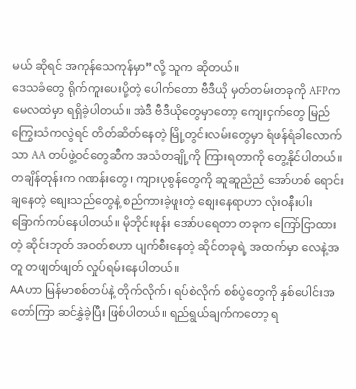မယ် ဆိုရင် အကုန်သေကုန်မှာ”လို့ သူက ဆိုတယ်။
ဒေသခံတွေ ရိုက်ကူးပေးပို့တဲ့ ပေါက်တော ဗီဒီယို မှတ်တမ်းတခုကို AFPက မေလထဲမှာ ရရှိခဲ့ပါတယ်။ အဲဒီ ဗီဒီယိုတွေမှာတော့ ကျေးငှက်တွေ မြည်ကြွေးသံကလွဲရင် တိတ်ဆိတ်နေတဲ့ မြို့တွင်းလမ်းတွေမှာ ရံဖန်ရံခါလောက်သာ AA တပ်ဖွဲ့ဝင်တွေဆီက အသံတချို့ကို ကြားရတာကို တွေ့နိုင်ပါတယ်။
တချိန်တုန်းက ဂဏန်းတွေ၊ ကျားပုစွန်တွေကို ဆူဆူညံညံ အော်ဟစ် ရောင်းချနေတဲ့ စျေးသည်တွေနဲ့ စည်ကားခဲ့ဖူးတဲ့ စျေးနေရာဟာ လုံးဝနီးပါး ခြောက်ကပ်နေပါတယ်။ မိုဘိုင်းဖုန်း အော်ပရေတာ တခုက ကြော်ငြာထားတဲ့ ဆိုင်းဘုတ် အဝတ်စဟာ ပျက်စီးနေတဲ့ ဆိုင်တခုရဲ့ အထက်မှာ လေနဲ့အတူ တဖျတ်ဖျတ် လှုပ်ရမ်းနေပါတယ်။
AAဟာ မြန်မာစစ်တပ်နဲ့ တိုက်လိုက်၊ ရပ်စဲလိုက် စစ်ပွဲတွေကို နှစ်ပေါင်းအတော်ကြာ ဆင်နွှဲခဲ့ပြီး ဖြစ်ပါတယ်။ ရည်ရွယ်ချက်ကတော့ ရ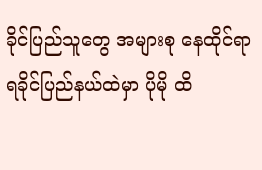ခိုင်ပြည်သူတွေ အများစု နေထိုင်ရာ ရခိုင်ပြည်နယ်ထဲမှာ ပိုမို ထိ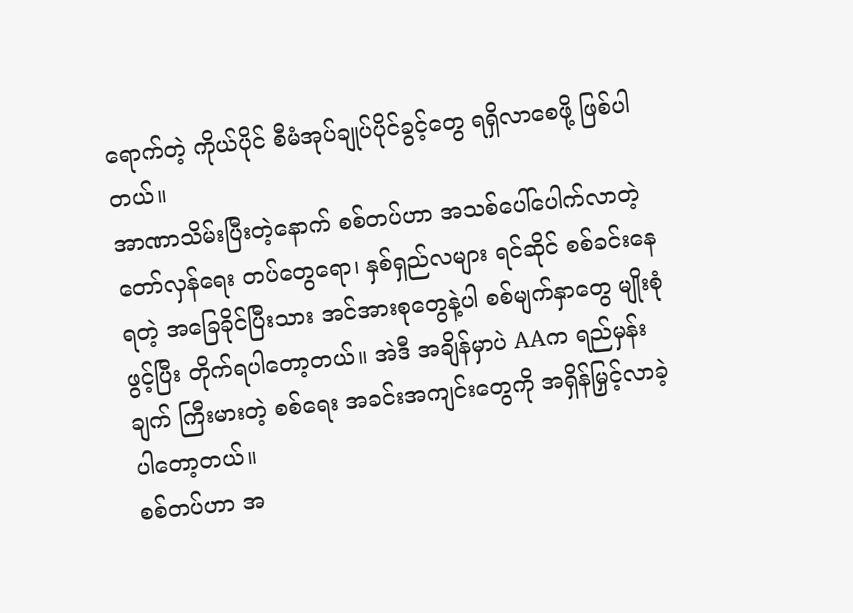ရောက်တဲ့ ကိုယ်ပိုင် စီမံအုပ်ချုပ်ပိုင်ခွင့်တွေ ရရှိလာစေဖို့ ဖြစ်ပါတယ်။
အာဏာသိမ်းပြီးတဲ့နောက် စစ်တပ်ဟာ အသစ်ပေါ်ပေါက်လာတဲ့ တော်လှန်ရေး တပ်တွေရော၊ နှစ်ရှည်လများ ရင်ဆိုင် စစ်ခင်းနေရတဲ့ အခြေခိုင်ပြီးသား အင်အားစုတွေနဲ့ပါ စစ်မျက်နှာတွေ မျိုးစုံဖွင့်ပြီး တိုက်ရပါတော့တယ်။ အဲဒီ အချိန်မှာပဲ AAက ရည်မှန်းချက် ကြီးမားတဲ့ စစ်ရေး အခင်းအကျင်းတွေကို အရှိန်မြှင့်လာခဲ့ပါတော့တယ်။
စစ်တပ်ဟာ အ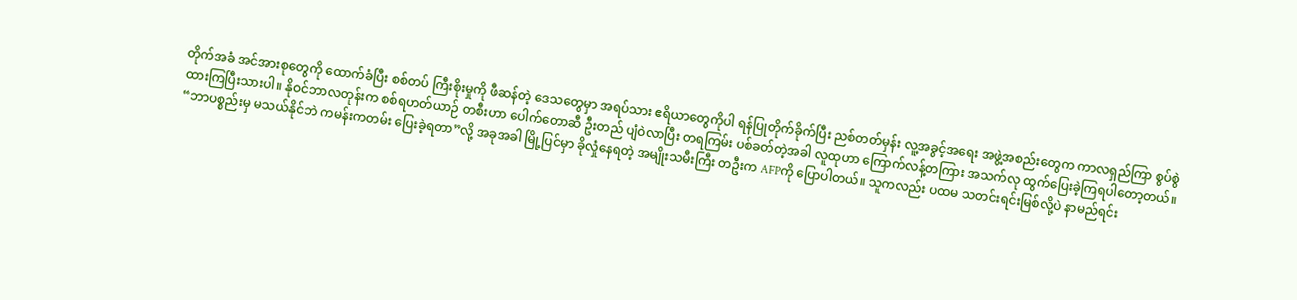တိုက်အခံ အင်အားစုတွေကို ထောက်ခံပြီး စစ်တပ် ကြီးစိုးမှုကို ဖီဆန်တဲ့ ဒေသတွေမှာ အရပ်သား ဧရိယာတွေကိုပါ ရန်ပြုတိုက်ခိုက်ပြီး ညစ်တတ်မှန်း လူ့အခွင့်အရေး အဖွဲ့အစည်းတွေက ကာလရှည်ကြာ စွပ်စွဲထားကြပြီးသားပါ။ နိုဝင်ဘာလတုန်းက စစ်ရဟတ်ယာဉ် တစီးဟာ ပေါက်တောဆီ ဦးတည် ပျံဝဲလာပြီး တရကြမ်း ပစ်ခတ်တဲ့အခါ လူထုဟာ ကြောက်လန့်တကြား အသက်လု ထွက်ပြေးခဲ့ကြရပါတော့တယ်။
“ဘာပစ္စည်းမှ မသယ်နိုင်ဘဲ ကမန်းကတမ်း ပြေးခဲ့ရတာ”လို့ အခုအခါ မြို့ပြင်မှာ ခိုလှုံနေရတဲ့ အမျိုးသမီးကြီး တဦးက AFPကို ပြောပါတယ်။ သူကလည်း ပထမ သတင်းရင်းမြစ်လို့ပဲ နာမည်ရင်း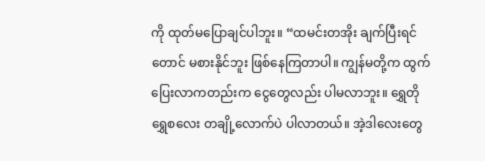ကို ထုတ်မပြောချင်ပါဘူး။ “ထမင်းတအိုး ချက်ပြီးရင်တောင် မစားနိုင်ဘူး ဖြစ်နေကြတာပါ။ ကျွန်မတို့က ထွက်ပြေးလာကတည်းက ငွေတွေလည်း ပါမလာဘူး။ ရွှေတိုရွှေစလေး တချို့လောက်ပဲ ပါလာတယ်။ အဲ့ဒါလေးတွေ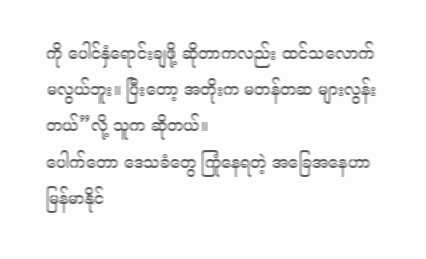ကို ပေါင်နှံရောင်းချဖို့ ဆိုတာကလည်း ထင်သလောက် မလွယ်ဘူး။ ပြီးတော့ အတိုးက မတန်တဆ များလွန်းတယ်”လို့ သူက ဆိုတယ်။
ပေါက်တော ဒေသခံတွေ ကြုံနေရတဲ့ အခြေအနေဟာ မြန်မာနိုင်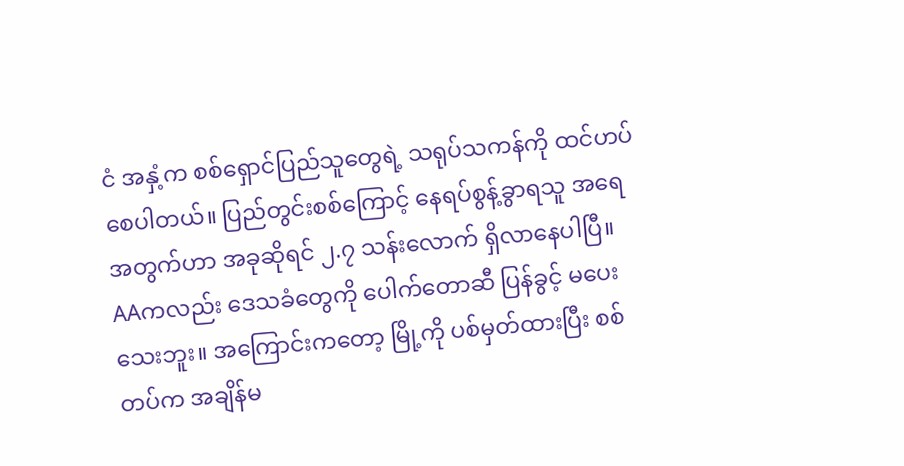ငံ အနှံ့က စစ်ရှောင်ပြည်သူတွေရဲ့ သရုပ်သကန်ကို ထင်ဟပ်စေပါတယ်။ ပြည်တွင်းစစ်ကြောင့် နေရပ်စွန့်ခွာရသူ အရေအတွက်ဟာ အခုဆိုရင် ၂.၇ သန်းလောက် ရှိလာနေပါပြီ။
AAကလည်း ဒေသခံတွေကို ပေါက်တောဆီ ပြန်ခွင့် မပေးသေးဘူး။ အကြောင်းကတော့ မြို့ကို ပစ်မှတ်ထားပြီး စစ်တပ်က အချိန်မ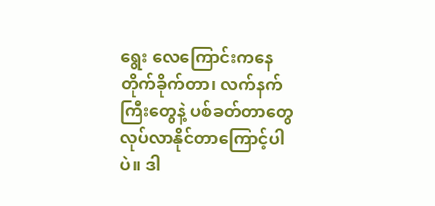ရွေး လေကြောင်းကနေ တိုက်ခိုက်တာ၊ လက်နက်ကြီးတွေနဲ့ ပစ်ခတ်တာတွေ လုပ်လာနိုင်တာကြောင့်ပါပဲ။ ဒါ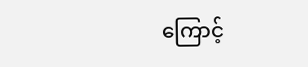ကြောင့်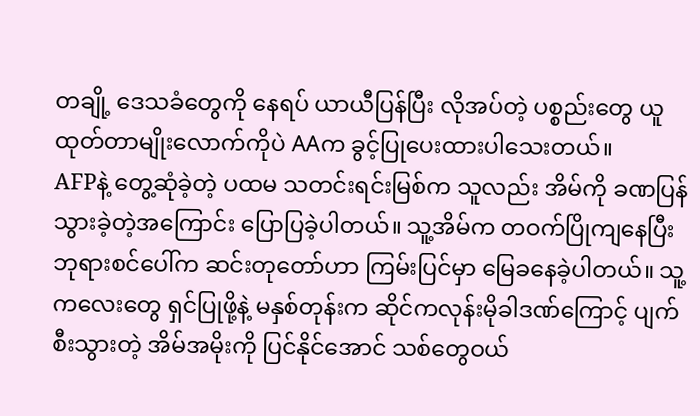တချို့ ဒေသခံတွေကို နေရပ် ယာယီပြန်ပြီး လိုအပ်တဲ့ ပစ္စည်းတွေ ယူထုတ်တာမျိုးလောက်ကိုပဲ AAက ခွင့်ပြုပေးထားပါသေးတယ်။
AFPနဲ့ တွေ့ဆုံခဲ့တဲ့ ပထမ သတင်းရင်းမြစ်က သူလည်း အိမ်ကို ခဏပြန်သွားခဲ့တဲ့အကြောင်း ပြောပြခဲ့ပါတယ်။ သူ့အိမ်က တဝက်ပြိုကျနေပြီး ဘုရားစင်ပေါ်က ဆင်းတုတော်ဟာ ကြမ်းပြင်မှာ မြေခနေခဲ့ပါတယ်။ သူ့ကလေးတွေ ရှင်ပြုဖို့နဲ့ မနှစ်တုန်းက ဆိုင်ကလုန်းမိုခါဒဏ်ကြောင့် ပျက်စီးသွားတဲ့ အိမ်အမိုးကို ပြင်နိုင်အောင် သစ်တွေဝယ်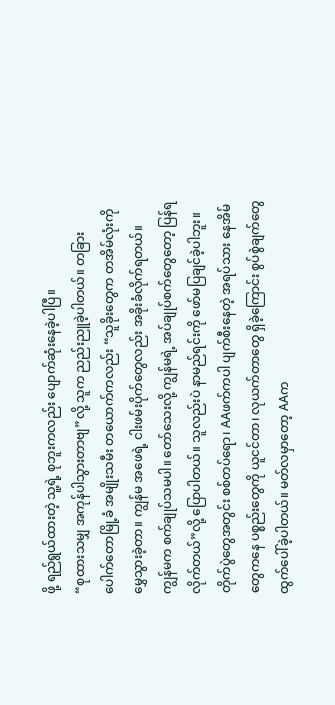ဖို့ ရည်ရွယ်ထားတဲ့ သူ့ရဲ့ စုဘူးကလည်း ပျောက်ဆုံးနေခဲ့ပါပြီ။
“စုထားသမျှ အကုန်ပါသွားတာဗျ”လို့ သူက ညည်းညူခဲ့ပါတယ်။ တခြား ပေါက်တောမြို့ခံ အမျိုးသမီး တယောက်ကလည်း “သူခိုးတွေက တအိမ်လုံးကို မွှေသွားခဲ့တာ။ ကျွန်မ အဖေရဲ့ ငါးဖမ်းပိုက်တွေလည်း အခိုးခံလိုက်ရတယ်။ ကျွန်မက စက်ချုပ်သမပါ။ တော်သေးလို့ ကျွန်မရဲ့ အပ်ချုပ်စက်တွေတော့ ပြန်ရလိုက်တယ်”လို့ ပြောပါတယ်။ သူလည်းပဲ နာမည်ရင်းကို ဖော်မပြချင်ခဲ့ပါဘူး။
တိုက်ပွဲတွေအတွင်း စစ်တပ်ရော၊ AAဖက်ကပါ ပျက်စီးနေတဲ့ အရပ်သား နေအိမ်တွေကနေ ပစ္စည်းတွေကို ယူငင်တာ၊ လုယက်တာတွေ ရှိခဲ့ကြောင်း စွပ်စွဲချက်တွေ ထွက်ပေါ်ခဲ့ပါတယ်။ မတ်လမှာတော့ AAက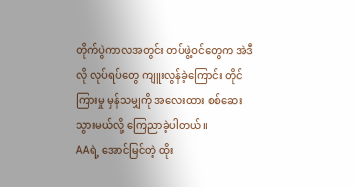တိုက်ပွဲကာလအတွင်း တပ်ဖွဲ့ဝင်တွေက အဲဒီလို လုပ်ရပ်တွေ ကျူးလွန်ခဲ့ကြောင်း တိုင်ကြားမှု မှန်သမျှကို အလေးထား စစ်ဆေးသွားမယ်လို့ ကြေညာခဲ့ပါတယ်။
AAရဲ့ အောင်မြင်တဲ့ ထိုး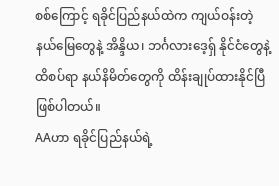စစ်ကြောင့် ရခိုင်ပြည်နယ်ထဲက ကျယ်ဝန်းတဲ့ နယ်မြေတွေနဲ့ အိန္ဒိယ၊ ဘင်္ဂလားဒေ့ရှ် နိုင်ငံတွေနဲ့ ထိစပ်ရာ နယ်နိမိတ်တွေကို ထိန်းချုပ်ထားနိုင်ပြီ ဖြစ်ပါတယ်။
AAဟာ ရခိုင်ပြည်နယ်ရဲ့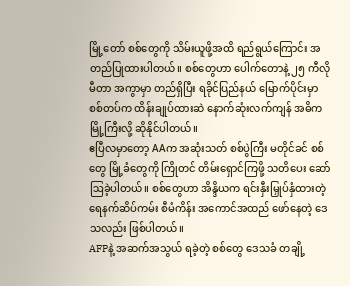မြို့တော် စစ်တွေကို သိမ်းယူဖို့အထိ ရည်ရွယ်ကြောင်း အတည်ပြုထားပါတယ်။ စစ်တွေဟာ ပေါက်တောနဲ့ ၂၅ ကီလိုမီတာ အကွာမှာ တည်ရှိပြီး ရခိုင်ပြည်နယ် မြောက်ပိုင်းမှာ စစ်တပ်က ထိန်းချုပ်ထားဆဲ နောက်ဆုံးလက်ကျန် အဓိက မြို့ကြီးလို့ ဆိုနိုင်ပါတယ်။
ဧပြီလမှာတော့ AAက အဆုံးသတ် စစ်ပွဲကြီး မတိုင်ခင် စစ်တွေ မြို့ခံတွေကို ကြိုတင် တိမ်းရှောင်ကြဖို့ သတိပေး ဆော်ဩခဲ့ပါတယ်။ စစ်တွေဟာ အိန္ဒိယက ရင်းနှီးမြှုပ်နှံထားတဲ့ ရေနက်ဆိပ်ကမ်း စီမံကိန်း အကောင်အထည် ဖော်နေတဲ့ ဒေသလည်း ဖြစ်ပါတယ်။
AFPနဲ့ အဆက်အသွယ် ရခဲ့တဲ့ စစ်တွေ ဒေသခံ တချို့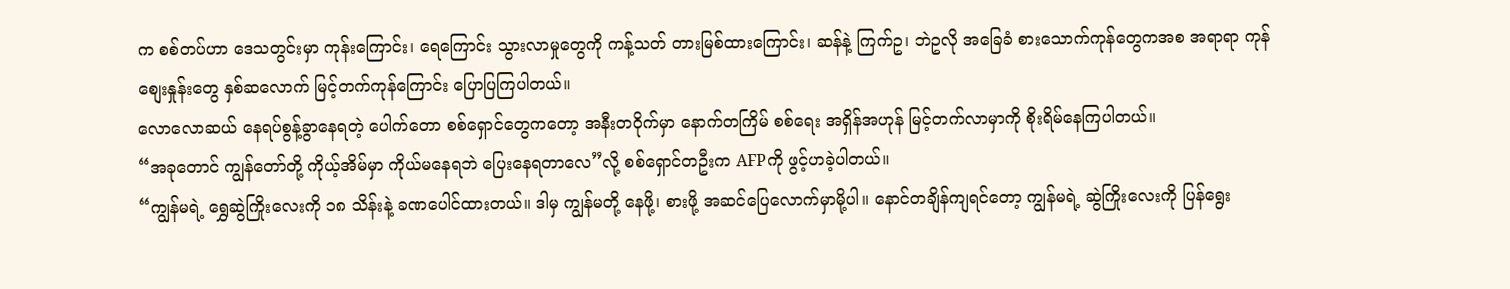က စစ်တပ်ဟာ ဒေသတွင်းမှာ ကုန်းကြောင်း၊ ရေကြောင်း သွားလာမှုတွေကို ကန့်သတ် တားမြစ်ထားကြောင်း၊ ဆန်နဲ့ ကြက်ဥ၊ ဘဲဥလို အခြေခံ စားသောက်ကုန်တွေကအစ အရာရာ ကုန်စျေးနှုန်းတွေ နှစ်ဆလောက် မြင့်တက်ကုန်ကြောင်း ပြောပြကြပါတယ်။
လောလောဆယ် နေရပ်စွန့်ခွာနေရတဲ့ ပေါက်တော စစ်ရှောင်တွေကတော့ အနီးတဝိုက်မှာ နောက်တကြိမ် စစ်ရေး အရှိန်အဟုန် မြင့်တက်လာမှာကို စိုးရိမ်နေကြပါတယ်။
“အခုတောင် ကျွန်တော်တို့ ကိုယ့်အိမ်မှာ ကိုယ်မနေရဘဲ ပြေးနေရတာလေ”လို့ စစ်ရှောင်တဦးက AFPကို ဖွင့်ဟခဲ့ပါတယ်။
“ကျွန်မရဲ့ ရွှေဆွဲကြိုးလေးကို ၁၈ သိန်းနဲ့ ခဏပေါင်ထားတယ်။ ဒါမှ ကျွန်မတို့ နေဖို့၊ စားဖို့ အဆင်ပြေလောက်မှာမို့ပါ။ နောင်တချိန်ကျရင်တော့ ကျွန်မရဲ့ ဆွဲကြိုးလေးကို ပြန်ရွေး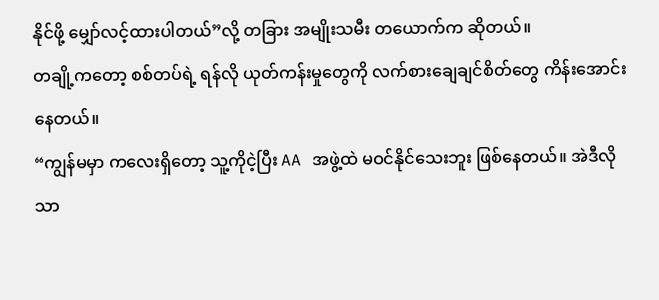နိုင်ဖို့ မျှော်လင့်ထားပါတယ်”လို့ တခြား အမျိုးသမီး တယောက်က ဆိုတယ်။
တချို့ကတော့ စစ်တပ်ရဲ့ ရန်လို ယုတ်ကန်းမှုတွေကို လက်စားချေချင်စိတ်တွေ ကိန်းအောင်းနေတယ်။
“ကျွန်မမှာ ကလေးရှိတော့ သူ့ကိုငဲ့ပြီး AA အဖွဲ့ထဲ မဝင်နိုင်သေးဘူး ဖြစ်နေတယ်။ အဲဒီလိုသာ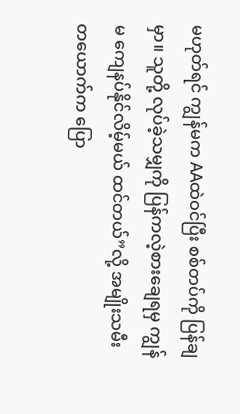မဟုတ်ရင် ကျွန်မက AAထဲဝင်ပြီး စစ်တပ်ကို ပြန်ချမှာ။ သူတို့ လုပ်ခဲ့သမျှကို ပြန်ကလဲ့စားချေရမှ ကျွန်မ ကျေနပ်နိုင်လိမ့်မယ် ထင်တယ်”လို့ အမျိုးသမီး တယောက်က ပြော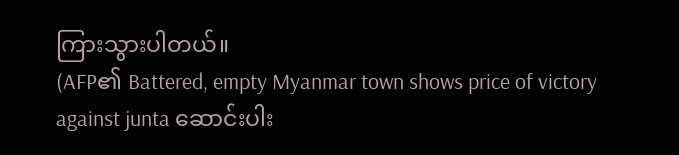ကြားသွားပါတယ်။
(AFP၏ Battered, empty Myanmar town shows price of victory against junta ဆောင်းပါး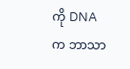ကို DNAက ဘာသာ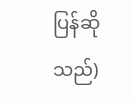ပြန်ဆိုသည်)